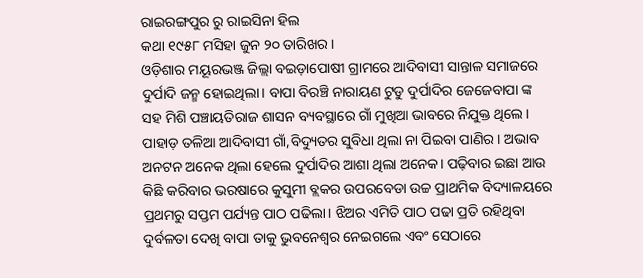ରାଇରଙ୍ଗପୁର ରୁ ରାଇସିନା ହିଲ
କଥା ୧୯୫୮ ମସିହା ଜୁନ ୨୦ ତାରିଖର।
ଓଡ଼ିଶାର ମୟୂରଭଞ୍ଜ ଜିଲ୍ଲା ବଇଡ଼ାପୋଷୀ ଗ୍ରାମରେ ଆଦିବାସୀ ସାନ୍ତାଳ ସମାଜରେ ଦୁର୍ପାଦି ଜନ୍ମ ହୋଇଥିଲା। ବାପା ବିରଞ୍ଚି ନାରାୟଣ ଟୁଡୁ ଦୁର୍ପାଦିର ଜେଜେବାପା ଙ୍କ ସହ ମିଶି ପଞ୍ଚାୟତିରାଜ ଶାସନ ବ୍ୟବସ୍ଥାରେ ଗାଁ ମୁଖିଆ ଭାବରେ ନିଯୁକ୍ତ ଥିଲେ। ପାହାଡ଼ ତଳିଆ ଆଦିବାସୀ ଗାଁ,ବିଦ୍ୟୁତର ସୁବିଧା ଥିଲା ନା ପିଇବା ପାଣିର। ଅଭାବ ଅନଟନ ଅନେକ ଥିଲା ହେଲେ ଦୁର୍ପାଦିର ଆଶା ଥିଲା ଅନେକ। ପଢ଼ିବାର ଇଛା ଆଉ କିଛି କରିବାର ଭରଷାରେ କୁସୁମୀ ବ୍ଲକର ଉପରବେଡା ଉଚ୍ଚ ପ୍ରାଥମିକ ବିଦ୍ୟାଳୟରେ ପ୍ରଥମରୁ ସପ୍ତମ ପର୍ଯ୍ୟନ୍ତ ପାଠ ପଢିଲା। ଝିଅର ଏମିତି ପାଠ ପଢା ପ୍ରତି ରହିଥିବା ଦୁର୍ବଳତା ଦେଖି ବାପା ତାକୁ ଭୁବନେଶ୍ୱର ନେଇଗଲେ ଏବଂ ସେଠାରେ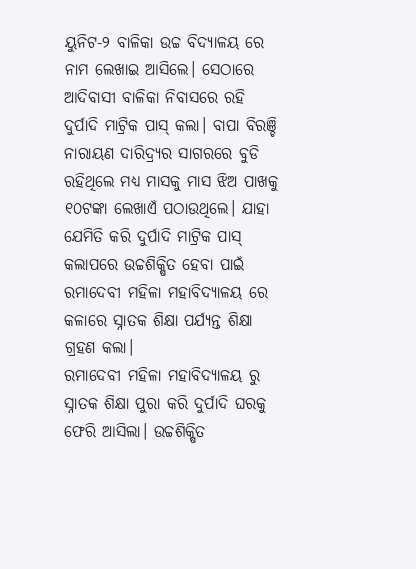ୟୁନିଟ-୨ ବାଳିକା ଉଚ୍ଚ ବିଦ୍ୟାଳୟ ରେ ନାମ ଲେଖାଇ ଆସିଲେ। ସେଠାରେ ଆଦିବାସୀ ବାଳିକା ନିବାସରେ ରହି ଦୁର୍ପାଦି ମାଟ୍ରିକ ପାସ୍ କଲା। ବାପା ବିରଞ୍ଚି ନାରାୟଣ ଦାରିଦ୍ର୍ୟର ସାଗରରେ ବୁଡି ରହିଥିଲେ ମଧ୍ୟ ମାସକୁ ମାସ ଝିଅ ପାଖକୁ ୧୦ଟଙ୍କା ଲେଖାଏଁ ପଠାଉଥିଲେ। ଯାହା ଯେମିତି କରି ଦୁର୍ପାଦି ମାଟ୍ରିକ ପାସ୍ କଲାପରେ ଉଚ୍ଚଶିକ୍ଷିତ ହେବା ପାଇଁ ରମାଦେବୀ ମହିଳା ମହାବିଦ୍ୟାଳୟ ରେ କଳାରେ ସ୍ନାତକ ଶିକ୍ଷା ପର୍ଯ୍ୟନ୍ତ ଶିକ୍ଷା ଗ୍ରହଣ କଲା।
ରମାଦେବୀ ମହିଳା ମହାବିଦ୍ୟାଳୟ ରୁ ସ୍ନାତକ ଶିକ୍ଷା ପୁରା କରି ଦୁର୍ପାଦି ଘରକୁ ଫେରି ଆସିଲା। ଉଚ୍ଚଶିକ୍ଷିତ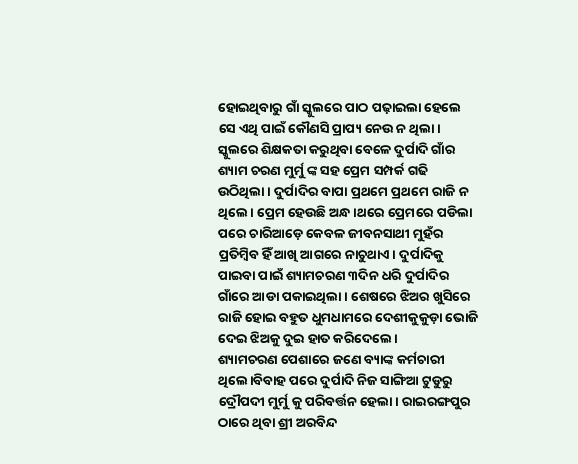ହୋଇଥିବାରୁ ଗାଁ ସ୍କୁଲରେ ପାଠ ପଢ଼ାଇଲା ହେଲେ ସେ ଏଥି ପାଇଁ କୌଣସି ପ୍ରାପ୍ୟ ନେଉ ନ ଥିଲା। ସ୍କୁଲରେ ଶିକ୍ଷକତା କରୁଥିବା ବେଳେ ଦୁର୍ପାଦି ଗାଁର ଶ୍ୟାମ ଚରଣ ମୁର୍ମୁ ଙ୍କ ସହ ପ୍ରେମ ସମ୍ପର୍କ ଗଢି ଉଠିଥିଲା। ଦୁର୍ପାଦିର ବାପା ପ୍ରଥମେ ପ୍ରଥମେ ରାଜି ନ ଥିଲେ। ପ୍ରେମ ହେଉଛି ଅନ୍ଧ।ଥରେ ପ୍ରେମରେ ପଡିଲା ପରେ ଚାରିଆଡ଼େ କେବଳ ଜୀବନସାଥୀ ମୁହଁର ପ୍ରତିମ୍ବିବ ହିଁ ଆଖି ଆଗରେ ନାଚୁଥାଏ। ଦୁର୍ପାଦିକୁ ପାଇବା ପାଇଁ ଶ୍ୟାମଚରଣ ୩ଦିନ ଧରି ଦୁର୍ପାଦିର ଗାଁରେ ଆଡା ପକାଇଥିଲା। ଶେଷରେ ଝିଅର ଖୁସିରେ ରାଜି ହୋଇ ବହୁତ ଧୁମଧାମରେ ଦେଶୀକୁକୁଡ଼ା ଭୋଜି ଦେଇ ଝିଅକୁ ଦୁଇ ହାତ କରିଦେଲେ।
ଶ୍ୟାମଚରଣ ପେଶାରେ ଜଣେ ବ୍ୟାଙ୍କ କର୍ମଚାରୀ ଥିଲେ।ବିବାହ ପରେ ଦୁର୍ପାଦି ନିଜ ସାଙ୍ଗିଆ ଟୁଡୁରୁ ଦ୍ରୌପଦୀ ମୁର୍ମୁ କୁ ପରିବର୍ତ୍ତନ ହେଲା। ରାଇରଙ୍ଗପୁର ଠାରେ ଥିବା ଶ୍ରୀ ଅରବିନ୍ଦ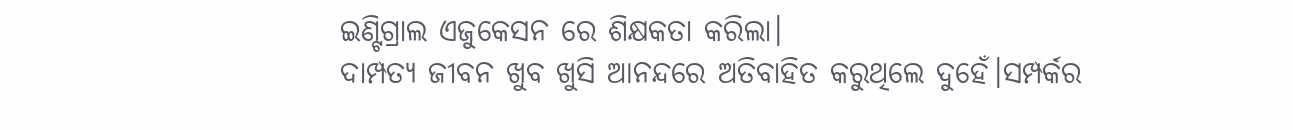ଇଣ୍ଟିଗ୍ରାଲ ଏଜୁକେସନ ରେ ଶିକ୍ଷକତା କରିଲା।
ଦାମ୍ପତ୍ୟ ଜୀବନ ଖୁବ ଖୁସି ଆନନ୍ଦରେ ଅତିବାହିତ କରୁଥିଲେ ଦୁହେଁ।ସମ୍ପର୍କର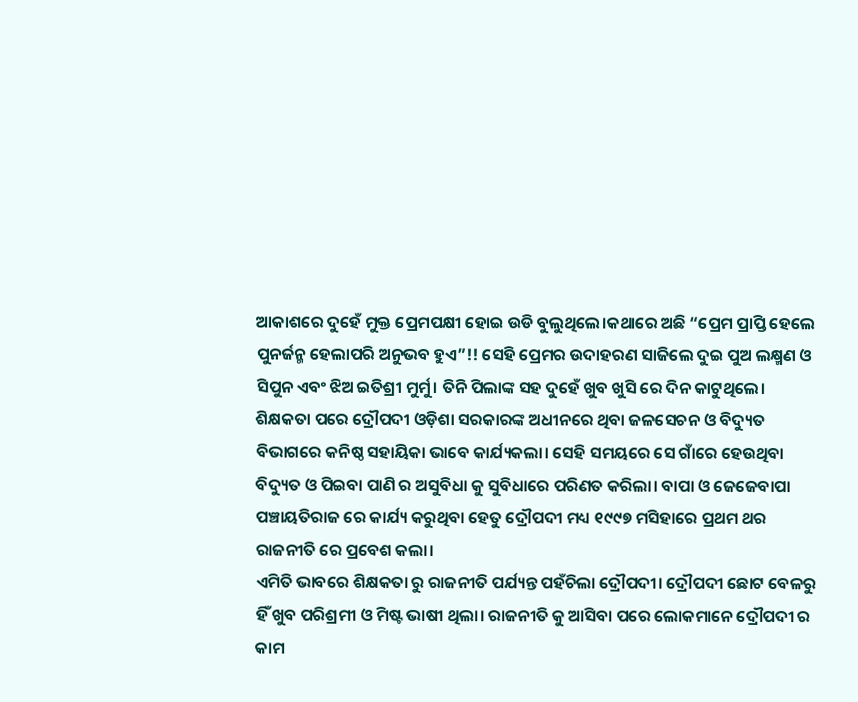ଆକାଶରେ ଦୁହେଁ ମୁକ୍ତ ପ୍ରେମପକ୍ଷୀ ହୋଇ ଉଡି ବୁଲୁଥିଲେ।କଥାରେ ଅଛି “ପ୍ରେମ ପ୍ରାପ୍ତି ହେଲେ ପୁନର୍ଜନ୍ମ ହେଲାପରି ଅନୁଭବ ହୁଏ”!! ସେହି ପ୍ରେମର ଉଦାହରଣ ସାଜିଲେ ଦୁଇ ପୁଅ ଲକ୍ଷ୍ମଣ ଓ ସିପୁନ ଏବଂ ଝିଅ ଇତିଶ୍ରୀ ମୁର୍ମୁ। ତିନି ପିଲାଙ୍କ ସହ ଦୁହେଁ ଖୁବ ଖୁସି ରେ ଦିନ କାଟୁଥିଲେ।
ଶିକ୍ଷକତା ପରେ ଦ୍ରୌପଦୀ ଓଡ଼ିଶା ସରକାରଙ୍କ ଅଧୀନରେ ଥିବା ଜଳସେଚନ ଓ ବିଦ୍ୟୁତ ବିଭାଗରେ କନିଷ୍ଠ ସହାୟିକା ଭାବେ କାର୍ଯ୍ୟକଲା। ସେହି ସମୟରେ ସେ ଗାଁରେ ହେଉଥିବା ବିଦ୍ୟୁତ ଓ ପିଇବା ପାଣି ର ଅସୁବିଧା କୁ ସୁବିଧାରେ ପରିଣତ କରିଲା। ବାପା ଓ ଜେଜେବାପା ପଞ୍ଚାୟତିରାଜ ରେ କାର୍ଯ୍ୟ କରୁଥିବା ହେତୁ ଦ୍ରୌପଦୀ ମଧ୍ୟ ୧୯୯୭ ମସିହାରେ ପ୍ରଥମ ଥର ରାଜନୀତି ରେ ପ୍ରବେଶ କଲା।
ଏମିତି ଭାବରେ ଶିକ୍ଷକତା ରୁ ରାଜନୀତି ପର୍ଯ୍ୟନ୍ତ ପହଁଚିଲା ଦ୍ରୌପଦୀ। ଦ୍ରୌପଦୀ ଛୋଟ ବେଳରୁ ହିଁ ଖୁବ ପରିଶ୍ରମୀ ଓ ମିଷ୍ଟ ଭାଷୀ ଥିଲା। ରାଜନୀତି କୁ ଆସିବା ପରେ ଲୋକମାନେ ଦ୍ରୌପଦୀ ର କାମ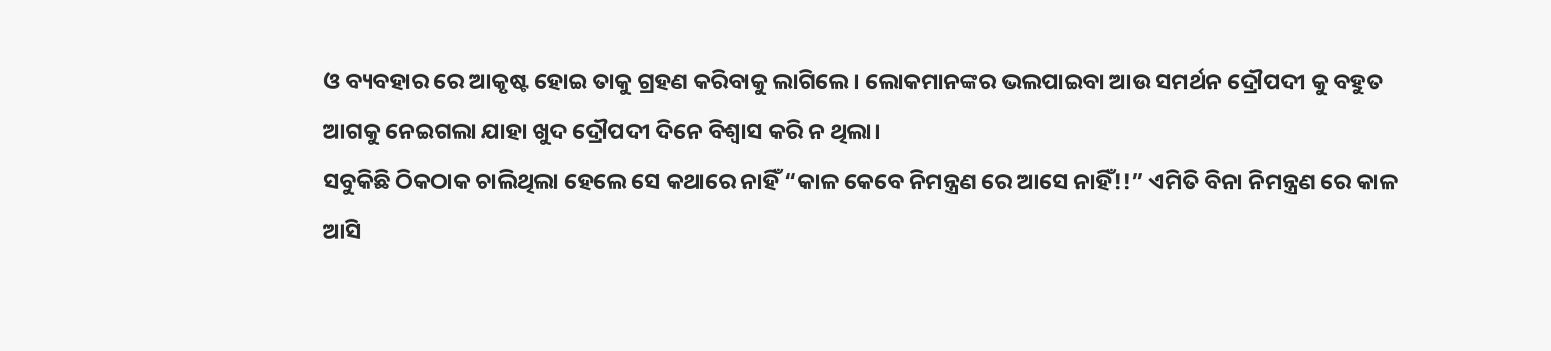ଓ ବ୍ୟବହାର ରେ ଆକୃଷ୍ଟ ହୋଇ ତାକୁ ଗ୍ରହଣ କରିବାକୁ ଲାଗିଲେ। ଲୋକମାନଙ୍କର ଭଲପାଇବା ଆଉ ସମର୍ଥନ ଦ୍ରୌପଦୀ କୁ ବହୁତ ଆଗକୁ ନେଇଗଲା ଯାହା ଖୁଦ ଦ୍ରୌପଦୀ ଦିନେ ବିଶ୍ୱାସ କରି ନ ଥିଲା।
ସବୁକିଛି ଠିକଠାକ ଚାଲିଥିଲା ହେଲେ ସେ କଥାରେ ନାହିଁ “କାଳ କେବେ ନିମନ୍ତ୍ରଣ ରେ ଆସେ ନାହିଁ!!” ଏମିତି ବିନା ନିମନ୍ତ୍ରଣ ରେ କାଳ ଆସି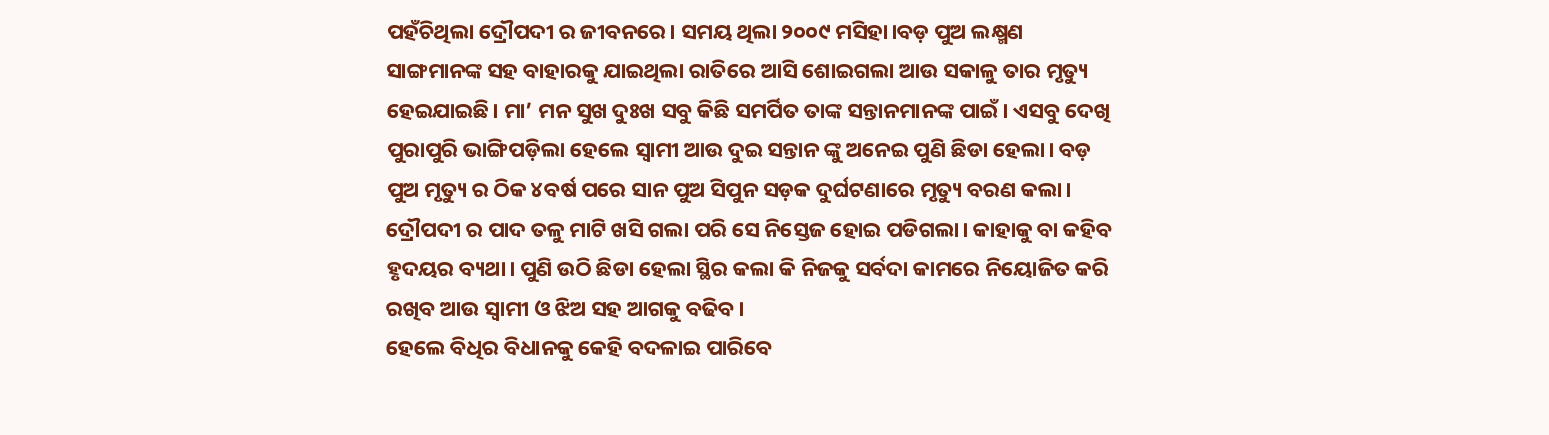ପହଁଚିଥିଲା ଦ୍ରୌପଦୀ ର ଜୀବନରେ। ସମୟ ଥିଲା ୨୦୦୯ ମସିହା।ବଡ଼ ପୁଅ ଲକ୍ଷ୍ମଣ ସାଙ୍ଗମାନଙ୍କ ସହ ବାହାରକୁ ଯାଇଥିଲା ରାତିରେ ଆସି ଶୋଇଗଲା ଆଉ ସକାଳୁ ତାର ମୃତ୍ୟୁ ହେଇଯାଇଛି। ମା’ ମନ ସୁଖ ଦୁଃଖ ସବୁ କିଛି ସମର୍ପିତ ତାଙ୍କ ସନ୍ତାନମାନଙ୍କ ପାଇଁ। ଏସବୁ ଦେଖି ପୁରାପୁରି ଭାଙ୍ଗିପଡ଼ିଲା ହେଲେ ସ୍ୱାମୀ ଆଉ ଦୁଇ ସନ୍ତାନ ଙ୍କୁ ଅନେଇ ପୁଣି ଛିଡା ହେଲା। ବଡ଼ ପୁଅ ମୃତ୍ୟୁ ର ଠିକ ୪ବର୍ଷ ପରେ ସାନ ପୁଅ ସିପୁନ ସଡ଼କ ଦୁର୍ଘଟଣାରେ ମୃତ୍ୟୁ ବରଣ କଲା। ଦ୍ରୌପଦୀ ର ପାଦ ତଳୁ ମାଟି ଖସି ଗଲା ପରି ସେ ନିସ୍ତେଜ ହୋଇ ପଡିଗଲା। କାହାକୁ ବା କହିବ ହୃଦୟର ବ୍ୟଥା। ପୁଣି ଉଠି ଛିଡା ହେଲା ସ୍ଥିର କଲା କି ନିଜକୁ ସର୍ବଦା କାମରେ ନିୟୋଜିତ କରି ରଖିବ ଆଉ ସ୍ୱାମୀ ଓ ଝିଅ ସହ ଆଗକୁ ବଢିବ।
ହେଲେ ବିଧିର ବିଧାନକୁ କେହି ବଦଳାଇ ପାରିବେ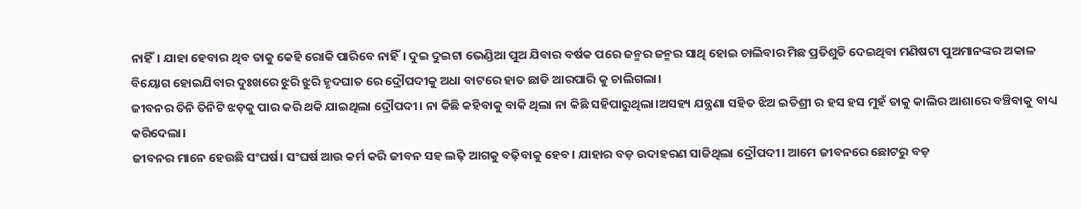ନାହିଁ। ଯାହା ହେବାର ଥିବ ତାକୁ କେହି ରୋକି ପାରିବେ ନାହିଁ। ଦୁଇ ଦୁଇଟା ଭେଣ୍ଡିଆ ପୁଅ ଯିବାର ବର୍ଷକ ପରେ ଜନ୍ମର ଜନ୍ମର ସାଥି ହୋଇ ଚାଲିବାର ମିଛ ପ୍ରତିଶୁତି ଦେଇଥିବା ମଣିଷଟା ପୁଅମାନଙ୍କର ଅକାଳ ବିୟୋଗ ହୋଇଯିବାର ଦୁଃଖରେ ଝୁରି ଝୁରି ହୃଦଘାତ ରେ ଦ୍ରୌପଦୀକୁ ଅଧା ବାଟରେ ହାତ ଛାଡି ଆରପାରି କୁ ଚାଲିଗଲା।
ଜୀବନର ତିନି ତିନିଟି ଝଡ଼କୁ ପାର କରି ଥକି ଯାଇଥିଲା ଦ୍ରୌପଦୀ। ନା କିଛି କହିବାକୁ ବାକି ଥିଲା ନା କିଛି ସହିପାରୁଥିଲା।ଅସହ୍ୟ ଯନ୍ତ୍ରଣା ସହିତ ଝିଅ ଇତିଶ୍ରୀ ର ହସ ହସ ମୁହଁ ତାକୁ କାଲିର ଆଶାରେ ବଞ୍ଚିବାକୁ ବାଧ୍ୟ କରିଦେଲା।
ଜୀବନର ମାନେ ହେଉଛି ସଂଘର୍ଷ। ସଂଘର୍ଷ ଆଉ କର୍ମ କରି ଜୀବନ ସହ ଲଢ଼ି ଆଗକୁ ବଢ଼ିବାକୁ ହେବ। ଯାହାର ବଡ଼ ଉଦାହରଣ ସାଜିଥିଲା ଦ୍ରୌପଦୀ। ଆମେ ଜୀବନରେ ଛୋଟରୁ ବଡ଼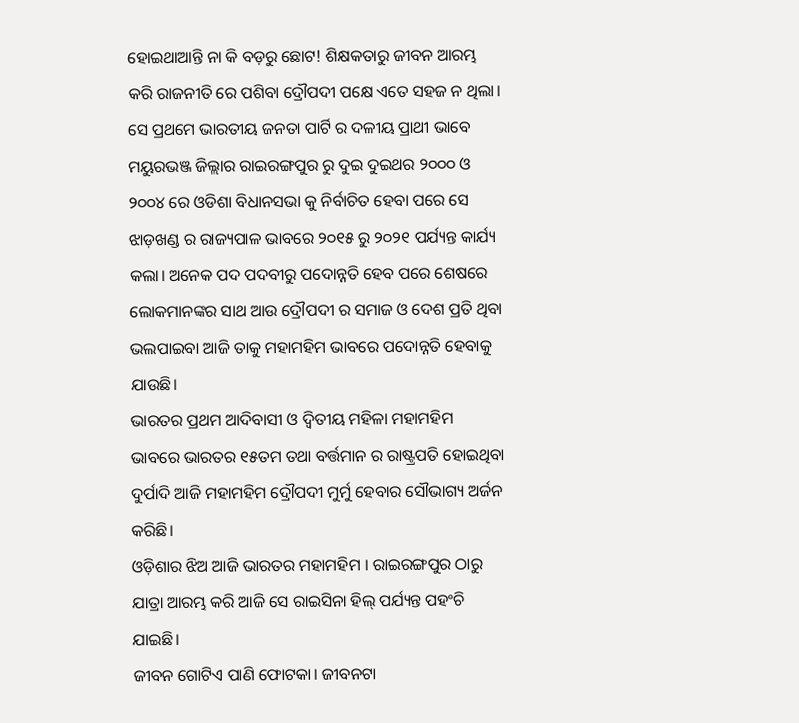ହୋଇଥାଆନ୍ତି ନା କି ବଡ଼ରୁ ଛୋଟ! ଶିକ୍ଷକତାରୁ ଜୀବନ ଆରମ୍ଭ କରି ରାଜନୀତି ରେ ପଶିବା ଦ୍ରୌପଦୀ ପକ୍ଷେ ଏତେ ସହଜ ନ ଥିଲା। ସେ ପ୍ରଥମେ ଭାରତୀୟ ଜନତା ପାର୍ଟି ର ଦଳୀୟ ପ୍ରାଥୀ ଭାବେ ମୟୁରଭଞ୍ଜ ଜିଲ୍ଲାର ରାଇରଙ୍ଗପୁର ରୁ ଦୁଇ ଦୁଇଥର ୨୦୦୦ ଓ ୨୦୦୪ ରେ ଓଡିଶା ବିଧାନସଭା କୁ ନିର୍ବାଚିତ ହେବା ପରେ ସେ ଝାଡ଼ଖଣ୍ଡ ର ରାଜ୍ୟପାଳ ଭାବରେ ୨୦୧୫ ରୁ ୨୦୨୧ ପର୍ଯ୍ୟନ୍ତ କାର୍ଯ୍ୟ କଲା। ଅନେକ ପଦ ପଦବୀରୁ ପଦୋନ୍ନତି ହେବ ପରେ ଶେଷରେ ଲୋକମାନଙ୍କର ସାଥ ଆଉ ଦ୍ରୌପଦୀ ର ସମାଜ ଓ ଦେଶ ପ୍ରତି ଥିବା ଭଲପାଇବା ଆଜି ତାକୁ ମହାମହିମ ଭାବରେ ପଦୋନ୍ନତି ହେବାକୁ ଯାଉଛି।
ଭାରତର ପ୍ରଥମ ଆଦିବାସୀ ଓ ଦ୍ୱିତୀୟ ମହିଳା ମହାମହିମ ଭାବରେ ଭାରତର ୧୫ତମ ତଥା ବର୍ତ୍ତମାନ ର ରାଷ୍ଟ୍ରପତି ହୋଇଥିବା ଦୁର୍ପାଦି ଆଜି ମହାମହିମ ଦ୍ରୌପଦୀ ମୁର୍ମୁ ହେବାର ସୌଭାଗ୍ୟ ଅର୍ଜନ କରିଛି।
ଓଡ଼ିଶାର ଝିଅ ଆଜି ଭାରତର ମହାମହିମ । ରାଇରଙ୍ଗପୁର ଠାରୁ ଯାତ୍ରା ଆରମ୍ଭ କରି ଆଜି ସେ ରାଇସିନା ହିଲ୍ ପର୍ଯ୍ୟନ୍ତ ପହଂଚି ଯାଇଛି।
ଜୀବନ ଗୋଟିଏ ପାଣି ଫୋଟକା। ଜୀବନଟା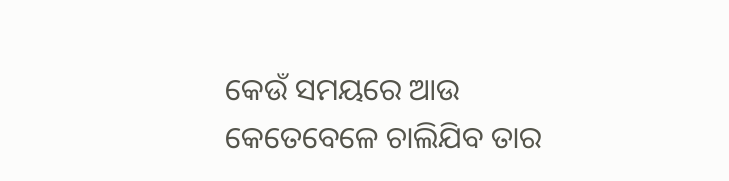କେଉଁ ସମୟରେ ଆଉ କେତେବେଳେ ଚାଲିଯିବ ତାର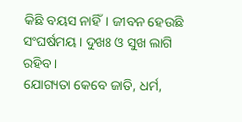କିଛି ବୟସ ନାହିଁ। ଜୀବନ ହେଉଛି ସଂଘର୍ଷମୟ। ଦୁଖଃ ଓ ସୁଖ ଲାଗି ରହିବ।
ଯୋଗ୍ୟତା କେବେ ଜାତି, ଧର୍ମ,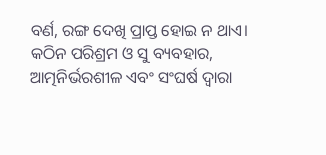ବର୍ଣ, ରଙ୍ଗ ଦେଖି ପ୍ରାପ୍ତ ହୋଇ ନ ଥାଏ। କଠିନ ପରିଶ୍ରମ ଓ ସୁ ବ୍ୟବହାର, ଆତ୍ମନିର୍ଭରଶୀଳ ଏବଂ ସଂଘର୍ଷ ଦ୍ଵାରା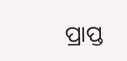ପ୍ରାପ୍ତ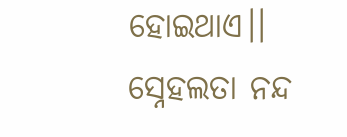ହୋଇଥାଏ।।
ସ୍ନେହଲତା ନନ୍ଦ